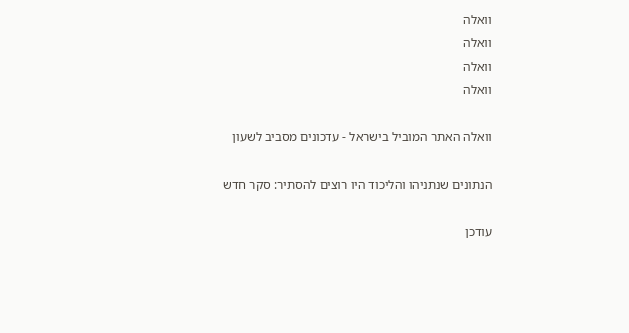וואלה
וואלה
וואלה
וואלה

וואלה האתר המוביל בישראל - עדכונים מסביב לשעון

הנתונים שנתניהו והליכוד היו רוצים להסתיר: סקר חדש

עודכן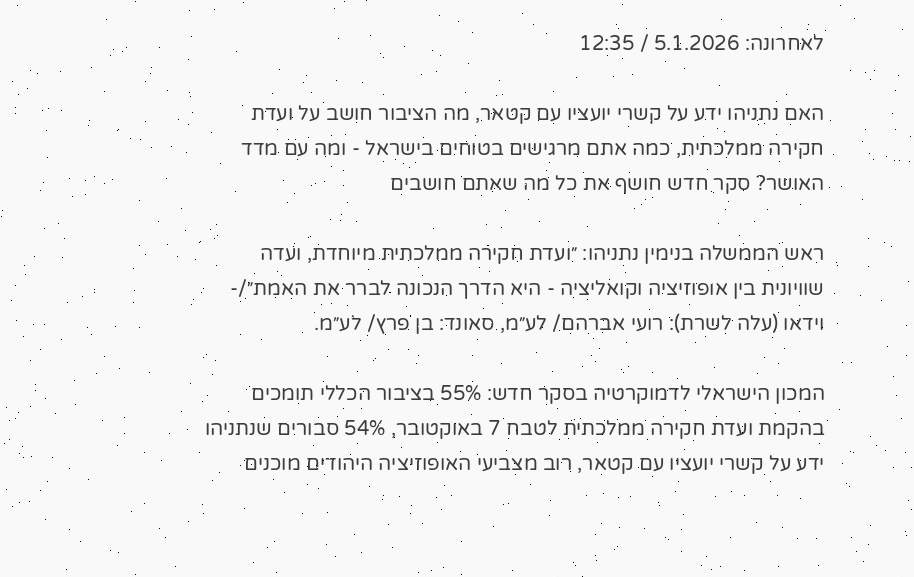לאחרונה: 5.1.2026 / 12:35

האם נתניהו ידע על קשרי יועציו עם קטאר, מה הציבור חושב על ועדת חקירה ממלכתית, כמה אתם מרגישים בטוחים בישראל - ומה עם מדד האושר? סקר חדש חושף את כל מה שאתם חושבים

ראש הממשלה בנימין נתניהו: ״ועדת חקירה ממלכתית מיוחדת, ועדה שוויונית בין אופוזיציה וקואליציה - היא הדרך הנכונה לברר את האמת״/- וידאו (עלה לשרת): רועי אברהם/ לע״מ, סאונד: בן פרץ/ לע״מ.

המכון הישראלי לדמוקרטיה בסקר חדש: 55% בציבור הכללי תומכים בהקמת ועדת חקירה ממלכתית לטבח 7 באוקטובר, 54% סבורים שנתניהו ידע על קשרי יועציו עם קטאר, רוב מצביעי האופוזיציה היהודים מוכנים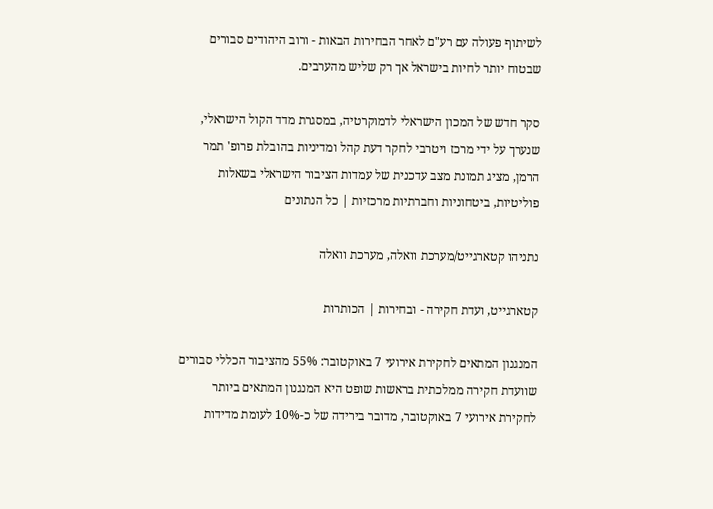לשיתוף פעולה עם רע"ם לאחר הבחירות הבאות - ורוב היהודים סבורים שבטוח יותר לחיות בישראל אך רק שליש מהערבים.

סקר חדש של המכון הישראלי לדמוקרטיה, במסגרת מדד הקול הישראלי, שנערך על ידי מרכז ויטרבי לחקר דעת קהל ומדיניות בהובלת פרופ' תמר הרמן, מציג תמונת מצב עדכנית של עמדות הציבור הישראלי בשאלות פוליטיות, ביטחוניות וחברתיות מרכזיות | כל הנתונים

נתניהו קטארגייט/מערכת וואלה, מערכת וואלה

קטארגייט, ועדת חקירה - ובחירות | הכותרות

המנגנון המתאים לחקירת אירועי 7 באוקטובר: 55% מהציבור הכללי סבורים שוועדת חקירה ממלכתית בראשות שופט היא המנגנון המתאים ביותר לחקירת אירועי 7 באוקטובר, מדובר בירידה של כ-10% לעומת מדידות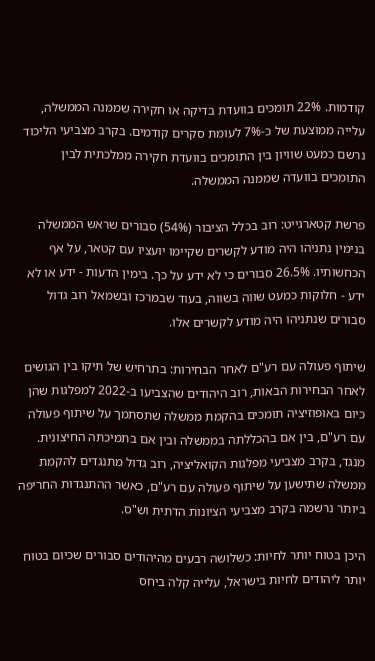קודמות. 22% תומכים בוועדת בדיקה או חקירה שממנה הממשלה, עלייה ממוצעת של כ-7% לעומת סקרים קודמים. בקרב מצביעי הליכוד נרשם כמעט שוויון בין התומכים בוועדת חקירה ממלכתית לבין התומכים בוועדה שממנה הממשלה.

פרשת קטארגייט: רוב בכלל הציבור (54%) סבורים שראש הממשלה בנימין נתניהו היה מודע לקשרים שקיימו יועציו עם קטאר, על אף הכחשותיו. 26.5% סבורים כי לא ידע על כך. בימין הדעות - ידע או לא ידע - חלוקות כמעט שווה בשווה, בעוד שבמרכז ובשמאל רוב גדול סבורים שנתניהו היה מודע לקשרים אלו.

שיתוף פעולה עם רע"ם לאחר הבחירות: בתרחיש של תיקו בין הגושים לאחר הבחירות הבאות, רוב היהודים שהצביעו ב-2022 למפלגות שהן כיום באופוזיציה תומכים בהקמת ממשלה שתסתמך על שיתוף פעולה עם רע"ם, בין אם בהכללתה בממשלה ובין אם בתמיכתה החיצונית. מנגד, בקרב מצביעי מפלגות הקואליציה, רוב גדול מתנגדים להקמת ממשלה שתישען על שיתוף פעולה עם רע"ם, כאשר ההתנגדות החריפה ביותר נרשמה בקרב מצביעי הציונות הדתית וש"ס.

היכן בטוח יותר לחיות: כשלושה רבעים מהיהודים סבורים שכיום בטוח יותר ליהודים לחיות בישראל, עלייה קלה ביחס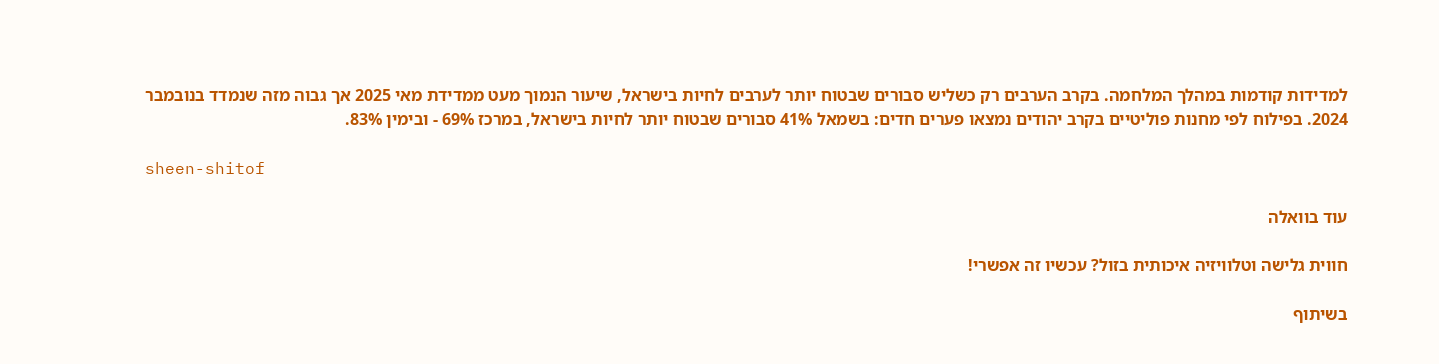למדידות קודמות במהלך המלחמה. בקרב הערבים רק כשליש סבורים שבטוח יותר לערבים לחיות בישראל, שיעור הנמוך מעט ממדידת מאי 2025 אך גבוה מזה שנמדד בנובמבר 2024. בפילוח לפי מחנות פוליטיים בקרב יהודים נמצאו פערים חדים: בשמאל 41% סבורים שבטוח יותר לחיות בישראל, במרכז 69% - ובימין 83%.

sheen-shitof

עוד בוואלה

חווית גלישה וטלוויזיה איכותית בזול? עכשיו זה אפשרי!

בשיתוף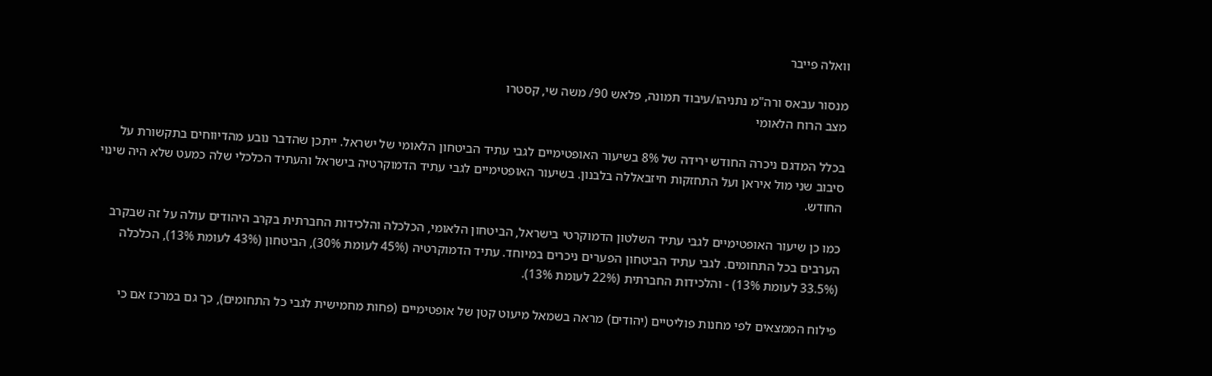וואלה פייבר

מנסור עבאס ורה"מ נתניהו/עיבוד תמונה, פלאש 90/ משה שי, קסטרו
מצב הרוח הלאומי

בכלל המדגם ניכרה החודש ירידה של 8% בשיעור האופטימיים לגבי עתיד הביטחון הלאומי של ישראל. ייתכן שהדבר נובע מהדיווחים בתקשורת על סיבוב שני מול איראן ועל התחזקות חיזבאללה בלבנון. בשיעור האופטימיים לגבי עתיד הדמוקרטיה בישראל והעתיד הכלכלי שלה כמעט שלא היה שינוי החודש.

כמו כן שיעור האופטימיים לגבי עתיד השלטון הדמוקרטי בישראל, הביטחון הלאומי, הכלכלה והלכידות החברתית בקרב היהודים עולה על זה שבקרב הערבים בכל התחומים. לגבי עתיד הביטחון הפערים ניכרים במיוחד. עתיד הדמוקרטיה (45% לעומת 30%), הביטחון (43% לעומת 13%), הכלכלה (33.5% לעומת 13%) - והלכידות החברתית (22% לעומת 13%).

פילוח הממצאים לפי מחנות פוליטיים (יהודים) מראה בשמאל מיעוט קטן של אופטימיים (פחות מחמישית לגבי כל התחומים), כך גם במרכז אם כי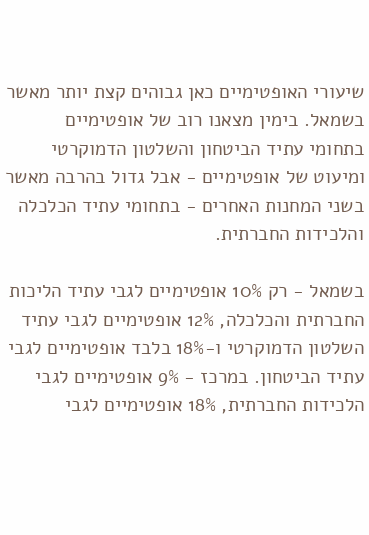שיעורי האופטימיים כאן גבוהים קצת יותר מאשר בשמאל. בימין מצאנו רוב של אופטימיים בתחומי עתיד הביטחון והשלטון הדמוקרטי ומיעוט של אופטימיים - אבל גדול בהרבה מאשר בשני המחנות האחרים - בתחומי עתיד הכלכלה והלכידות החברתית.

בשמאל - רק 10% אופטימיים לגבי עתיד הליכות החברתית והכלכלה, 12% אופטימיים לגבי עתיד השלטון הדמוקרטי ו-18% בלבד אופטימיים לגבי עתיד הביטחון. במרכז - 9% אופטימיים לגבי הלכידות החברתית, 18% אופטימיים לגבי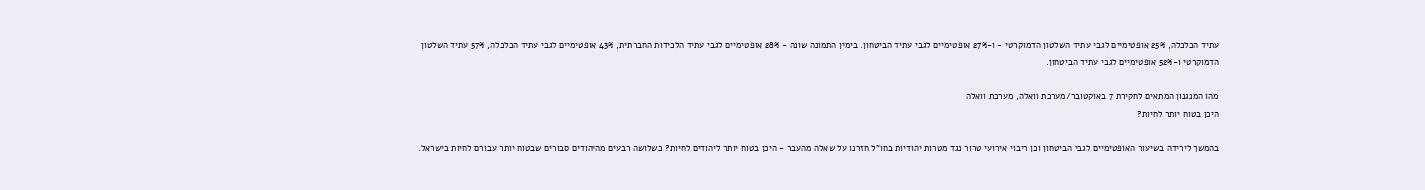עתיד הכלכלה, 25% אופטימיים לגבי עתיד השלטון הדמוקרטי - ו-27% אופטימיים לגבי עתיד הביטחון. בימין התמונה שונה - 28% אופטימיים לגבי עתיד הלכידות החברתית, 43% אופטימיים לגבי עתיד הכלכלה, 57% עתיד השלטון הדמוקרטי ו-52% אופטימיים לגבי עתיד הביטחון.

מהו המנגנון המתאים לחקירת 7 באוקטובר/מערכת וואלה, מערכת וואלה
היכן בטוח יותר לחיות?

בהמשך לירידה בשיעור האופטימיים לגבי הביטחון וכן ריבוי אירועי טרור נגד מטרות יהודיות בחו"ל חזרנו על שאלה מהעבר - היכן בטוח יותר ליהודים לחיות? כשלושה רבעים מהיהודים סבורים שבטוח יותר עבורם לחיות בישראל.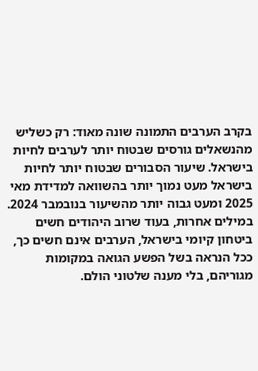בקרב הערבים התמונה שונה מאוד: רק כשליש מהנשאלים גורסים שבטוח יותר לערבים לחיות בישראל. שיעור הסבורים שבטוח יותר לחיות בישראל מעט נמוך יותר בהשוואה למדידת מאי 2025 ומעט גבוה יותר מהשיעור בנובמבר 2024. במילים אחרות, בעוד שרוב היהודים חשים ביטחון קיומי בישראל, הערבים אינם חשים כך, ככל הנראה בשל הפשע הגואה במקומות מגוריהם, בלי מענה שלטוני הולם.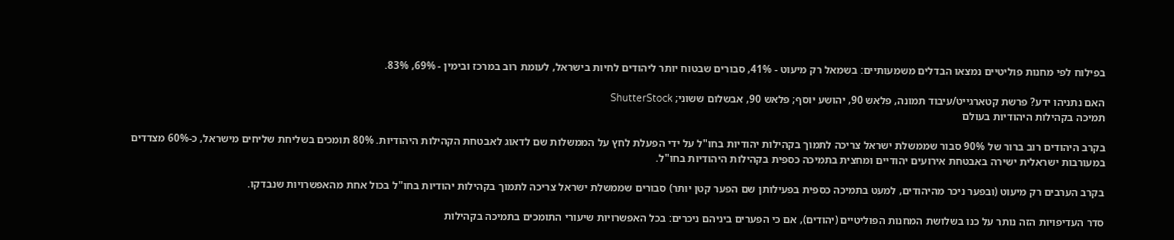בפילוח לפי מחנות פוליטיים נמצאו הבדלים משמעותיים: בשמאל רק מיעוט - 41%, סבורים שבטוח יותר ליהודים לחיות בישראל, לעומת רוב במרכז ובימין - 69%, 83%.

האם נתניהו ידע? פרשת קטארגייט/עיבוד תמונה, פלאש 90, יהושע יוסף; פלאש 90, אבשלום ששוני; ShutterStock
תמיכה בקהילות היהודיות בעולם

בקרב היהודים רוב ברור של 90% סבור שממשלת ישראל צריכה לתמוך בקהילות יהודיות בחו"ל על ידי הפעלת לחץ על הממשלות שם לדאוג לאבטחת הקהילות היהודיות. 80% תומכים בשליחת שליחים מישראל, כ-60% מצדדים במעורבות ישראלית ישירה באבטחת אירועים יהודיים ומחצית בתמיכה כספית בקהילות היהודיות בחו"ל.

בקרב הערבים רק מיעוט (ובפער ניכר מהיהודים, למעט בתמיכה כספית בפעילותן שם הפער קטן יותר) סבורים שממשלת ישראל צריכה לתמוך בקהילות יהודיות בחו"ל בכול אחת מהאפשרויות שנבדקו.

סדר העדיפויות הזה נותר על כנו בשלושת המחנות הפוליטיים (יהודים), אם כי הפערים ביניהם ניכרים: בכל האפשרויות שיעורי התומכים בתמיכה בקהילות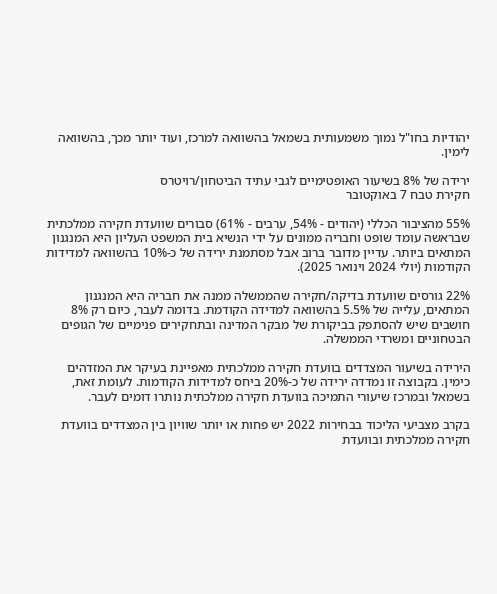יהודיות בחו"ל נמוך משמעותית בשמאל בהשוואה למרכז, ועוד יותר מכך, בהשוואה לימין.

ירידה של 8% בשיעור האופטימיים לגבי עתיד הביטחון/רויטרס
חקירת טבח 7 באוקטובר

55% מהציבור הכללי (יהודים - 54%, ערבים - 61%) סבורים שוועדת חקירה ממלכתית שבראשה עומד שופט וחבריה ממונים על ידי הנשיא בית המשפט העליון היא המנגנון המתאים ביותר. עדיין מדובר ברוב אבל מסתמנת ירידה של כ-10% בהשוואה למדידות הקודמות (יולי 2024 וינואר 2025).

22% גורסים שוועדת בדיקה/חקירה שהממשלה ממנה את חבריה היא המנגנון המתאים, עלייה של 5.5% בהשוואה למדידה הקודמת. בדומה לעבר, כיום רק 8% חושבים שיש להסתפק בביקורת של מבקר המדינה ובתחקירים פנימיים של הגופים הבטחוניים ומשרדי הממשלה.

הירידה בשיעור המצדדים בוועדת חקירה ממלכתית מאפיינת בעיקר את המזדהים כימין. בקבוצה זו נמדדה ירידה של כ-20% ביחס למדידות הקודמות. לעומת זאת, בשמאל ובמרכז שיעורי התמיכה בוועדת חקירה ממלכתית נותרו דומים לעבר.

בקרב מצביעי הליכוד בבחירות 2022 יש פחות או יותר שוויון בין המצדדים בוועדת חקירה ממלכתית ובוועדת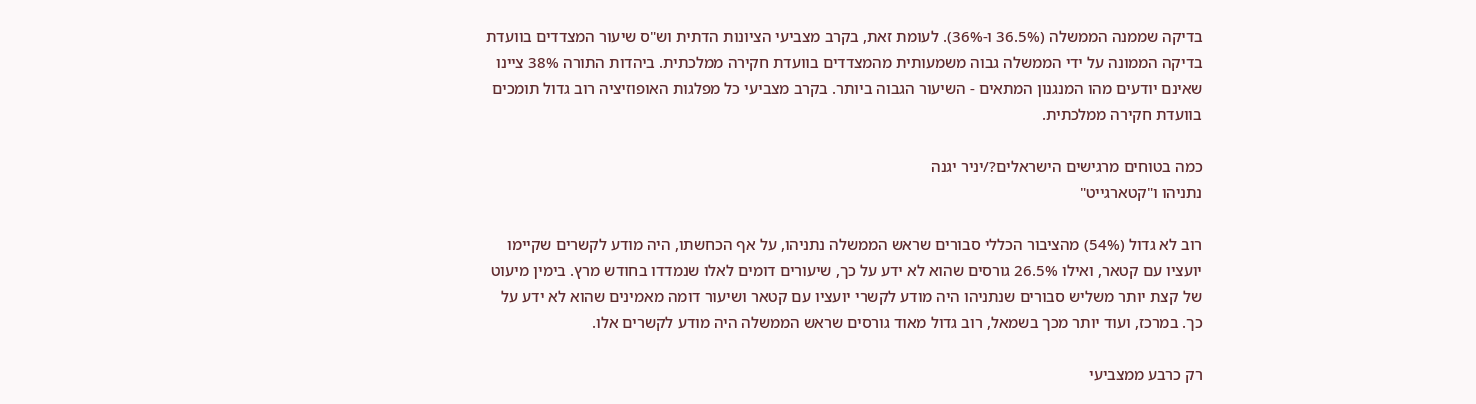בדיקה שממנה הממשלה (36.5% ו-36%). לעומת זאת, בקרב מצביעי הציונות הדתית וש"ס שיעור המצדדים בוועדת בדיקה הממונה על ידי הממשלה גבוה משמעותית מהמצדדים בוועדת חקירה ממלכתית. ביהדות התורה 38% ציינו שאינם יודעים מהו המנגנון המתאים - השיעור הגבוה ביותר. בקרב מצביעי כל מפלגות האופוזיציה רוב גדול תומכים בוועדת חקירה ממלכתית.

כמה בטוחים מרגישים הישראלים?/יניר יגנה
נתניהו ו"קטארגייט"

רוב לא גדול (54%) מהציבור הכללי סבורים שראש הממשלה נתניהו, על אף הכחשתו, היה מודע לקשרים שקיימו יועציו עם קטאר, ואילו 26.5% גורסים שהוא לא ידע על כך, שיעורים דומים לאלו שנמדדו בחודש מרץ. בימין מיעוט של קצת יותר משליש סבורים שנתניהו היה מודע לקשרי יועציו עם קטאר ושיעור דומה מאמינים שהוא לא ידע על כך. במרכז, ועוד יותר מכך בשמאל, רוב גדול מאוד גורסים שראש הממשלה היה מודע לקשרים אלו.

רק כרבע ממצביעי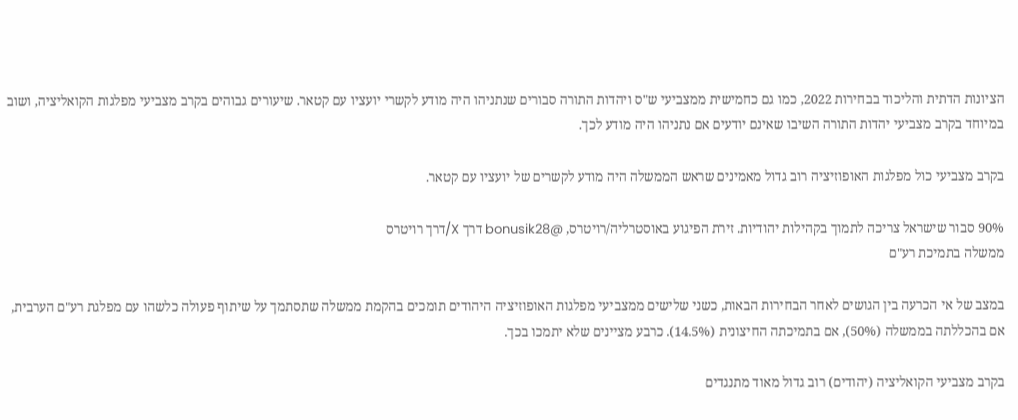הציונות הדתית והליכוד בבחירות 2022, כמו גם כחמישית ממצביעי ש"ס ויהדות התורה סבורים שנתניהו היה מודע לקשרי יועציו עם קטאר. שיעורים גבוהים בקרב מצביעי מפלגות הקואליציה, ושוב במיוחד בקרב מצביעי יהדות התורה השיבו שאינם יודעים אם נתניהו היה מודע לכך.

בקרב מצביעי כול מפלגות האופוזיציה רוב גדול מאמינים שראש הממשלה היה מודע לקשרים של יועציו עם קטאר.

90% סבור שישראל צריכה לתמוך בקהילות יהודיות. זירת הפיגוע באוסטרליה/רויטרס, @bonusik28 דרך X/דרך רויטרס
ממשלה בתמיכת רע"ם

במצב של אי הכרעה בין הגושים לאחר הבחירות הבאות, כשני שלישים ממצביעי מפלגות האופוזיציה היהודים תומכים בהקמת ממשלה שתסתמך על שיתוף פעולה כלשהו עם מפלגת רע"ם הערבית, אם בהכללתה בממשלה (50%), אם בתמיכתה החיצונית (14.5%). כרבע מציינים שלא יתמכו בכך.

בקרב מצביעי הקואליציה (יהודים) רוב גדול מאוד מתנגדים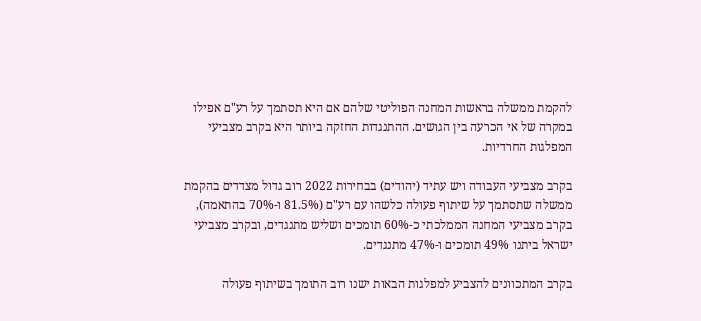להקמת ממשלה בראשות המחנה הפוליטי שלהם אם היא תסתמך על רע"ם אפילו במקרה של אי הכרעה בין הגושים. ההתנגדות החזקה ביותר היא בקרב מצביעי המפלגות החרדיות.

בקרב מצביעי העבודה ויש עתיד (יהודים) בבחירות 2022 רוב גדול מצדדים בהקמת ממשלה שתסתמך על שיתוף פעולה כלשהו עם רע"ם (81.5% ו-70% בהתאמה), בקרב מצביעי המחנה הממלכתי כ-60% תומכים ושליש מתנגדים, ובקרב מצביעי ישראל ביתנו 49% תומכים ו-47% מתנגדים.

בקרב המתכוונים להצביע למפלגות הבאות ישנו רוב התומך בשיתוף פעולה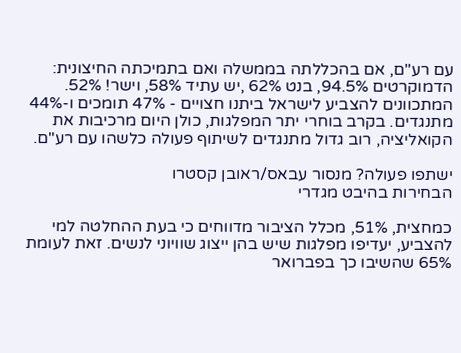עם רע"ם, אם בהכללתה בממשלה ואם בתמיכתה החיצונית: הדמוקרטים 94.5%, בנט 62% ,יש עתיד 58%, וישר! 52%. המתכוונים להצביע לישראל ביתנו חצויים - 47% תומכים ו-44% מתנגדים. בקרב בוחרי יתר המפלגות, כולן היום מרכיבות את הקואליציה, רוב גדול מתנגדים לשיתוף פעולה כלשהו עם רע"ם.

ישתפו פעולה? מנסור עבאס/ראובן קסטרו
הבחירות בהיבט מגדרי

כמחצית, 51%, מכלל הציבור מדווחים כי בעת ההחלטה למי להצביע, יעדיפו מפלגות שיש בהן ייצוג שוויוני לנשים. זאת לעומת 65% שהשיבו כך בפברואר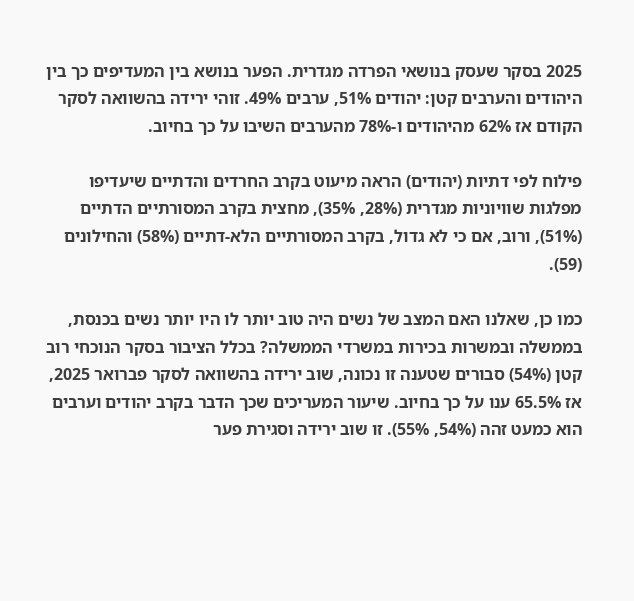2025 בסקר שעסק בנושאי הפרדה מגדרית. הפער בנושא בין המעדיפים כך בין היהודים והערבים קטן: יהודים 51%, ערבים 49%. זוהי ירידה בהשוואה לסקר הקודם אז 62% מהיהודים ו-78% מהערבים השיבו על כך בחיוב.

פילוח לפי דתיות (יהודים) הראה מיעוט בקרב החרדים והדתיים שיעדיפו מפלגות שוויוניות מגדרית (28%, 35%), מחצית בקרב המסורתיים הדתיים (51%), ורוב, אם כי לא גדול, בקרב המסורתיים הלא-דתיים (58%) והחילונים (59).

כמו כן, שאלנו האם המצב של נשים היה טוב יותר לו היו יותר נשים בכנסת, בממשלה ובמשרות בכירות במשרדי הממשלה? בכלל הציבור בסקר הנוכחי רוב קטן (54%) סבורים שטענה זו נכונה, שוב ירידה בהשוואה לסקר פברואר 2025, אז 65.5% ענו על כך בחיוב. שיעור המעריכים שכך הדבר בקרב יהודים וערבים הוא כמעט זהה (54%, 55%). זו שוב ירידה וסגירת פער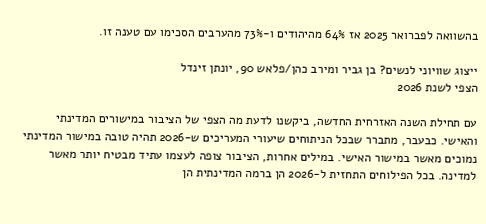בהשוואה לפברואר 2025 אז 64% מהיהודים ו-73% מהערבים הסכימו עם טענה זו.

ייצוג שוויוני לנשים? בן גביר ומירב כהן/פלאש 90, יונתן זינדל
הצפי לשנת 2026

עם תחילת השנה האזרחית החדשה, ביקשנו לדעת מה הצפי של הציבור במישורים המדינתי והאישי. כבעבר, מתברר שבכל הניתוחים שיעורי המעריכים ש-2026 תהיה טובה במישור המדינתי נמוכים מאשר במישור האישי. במילים אחרות, הציבור צופה לעצמו עתיד מבטיח יותר מאשר למדינה. בכל הפילוחים התחזית ל-2026 הן ברמה המדינתית הן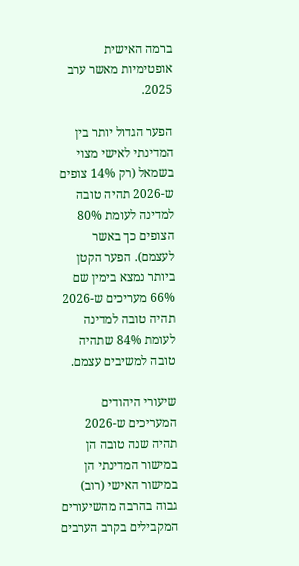ברמה האישית אופטימיות מאשר ערב 2025.

הפער הגדול יותר בין המדינתי לאישי מצוי בשמאל (רק 14% צופים ש-2026 תהיה טובה למדינה לעומת 80% הצופים כך באשר לעצמם). הפער הקטן ביותר נמצא בימין שם 66% מעריכים ש-2026 תהיה טובה למדינה לעומת 84% שתהיה טובה למשיבים עצמם.

שיעורי היהודים המעריכים ש-2026 תהיה שנה טובה הן במישור המדינתי הן במישור האישי (רוב) גבוה בהרבה מהשיעורים המקבילים בקרב הערבים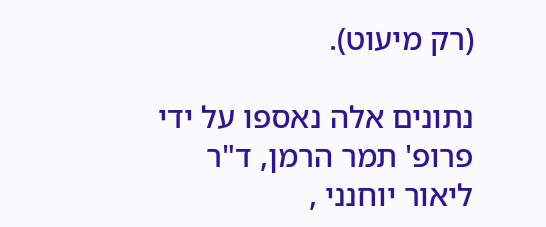(רק מיעוט).

נתונים אלה נאספו על ידי פרופ' תמר הרמן, ד"ר ליאור יוחנני ,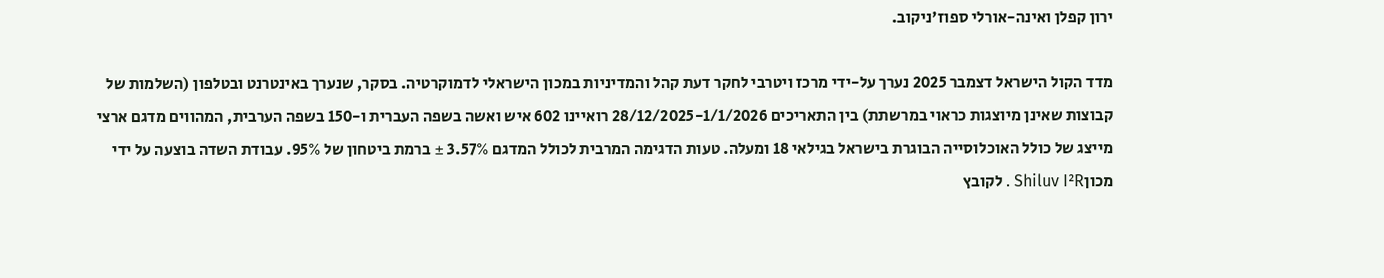ירון קפלן ואינה-אורלי ספוז'ניקוב.

מדד הקול הישראל דצמבר 2025 נערך על-ידי מרכז ויטרבי לחקר דעת קהל והמדיניות במכון הישראלי לדמוקרטיה. בסקר, שנערך באינטרנט ובטלפון (השלמות של קבוצות שאינן מיוצגות כראוי במרשתת) בין התאריכים 28/12/2025-1/1/2026 רואיינו 602 איש ואשה בשפה העברית ו-150 בשפה הערבית, המהווים מדגם ארצי מייצג של כולל האוכלוסייה הבוגרת בישראל בגילאי 18 ומעלה. טעות הדגימה המרבית לכולל המדגם 3.57% ± ברמת ביטחון של 95%. עבודת השדה בוצעה על ידי מכוןShiluv I²R . לקובץ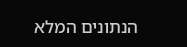הנתונים המלא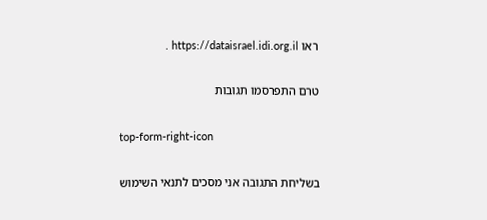ראו https://dataisrael.idi.org.il .

טרם התפרסמו תגובות

top-form-right-icon

בשליחת התגובה אני מסכים לתנאי השימוש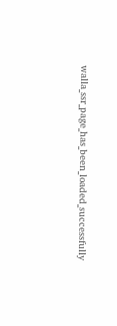walla_ssr_page_has_been_loaded_successfully